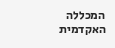המכללה האקדמית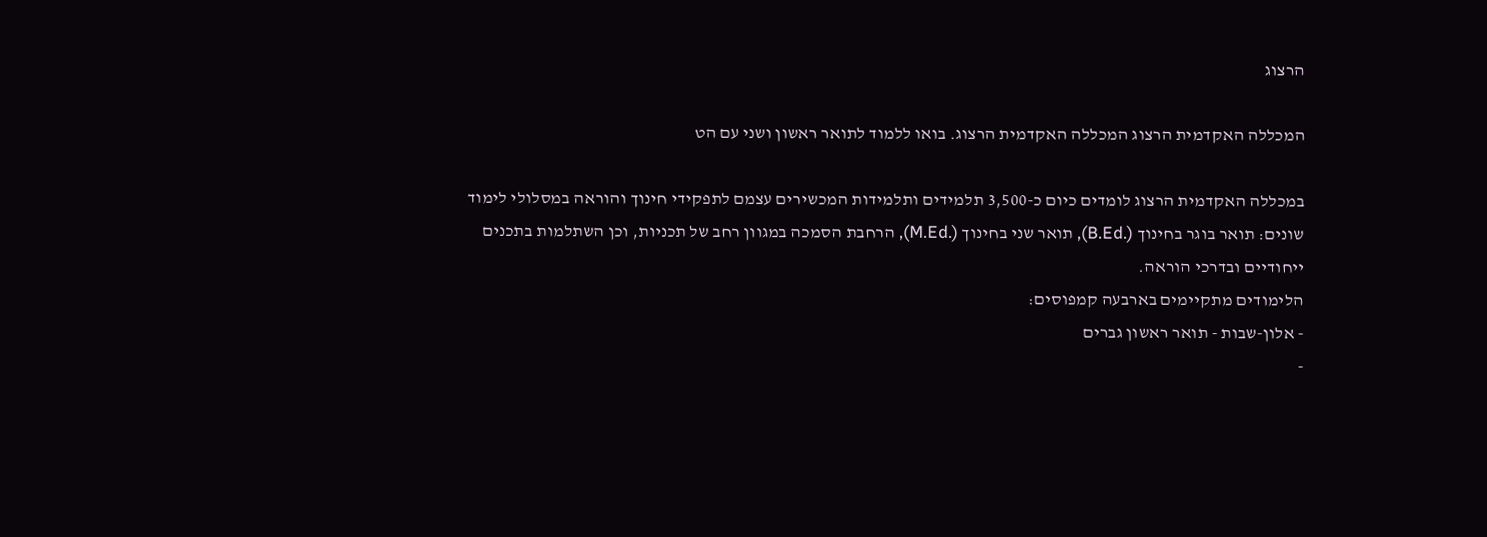הרצוג

המכללה האקדמית הרצוג המכללה האקדמית הרצוג. בואו ללמוד לתואר ראשון ושני עם הט

במכללה האקדמית הרצוג לומדים כיום כ-3,500 תלמידים ותלמידות המכשירים עצמם לתפקידי חינוך והוראה במסלולי לימוד שונים: תואר בוגר בחינוך (.B.Ed), תואר שני בחינוך (.M.Ed), הרחבת הסמכה במגוון רחב של תכניות, וכן השתלמות בתכנים ייחודיים ובדרכי הוראה.
הלימודים מתקיימים בארבעה קמפוסים:
- אלון-שבות - תואר ראשון גברים
-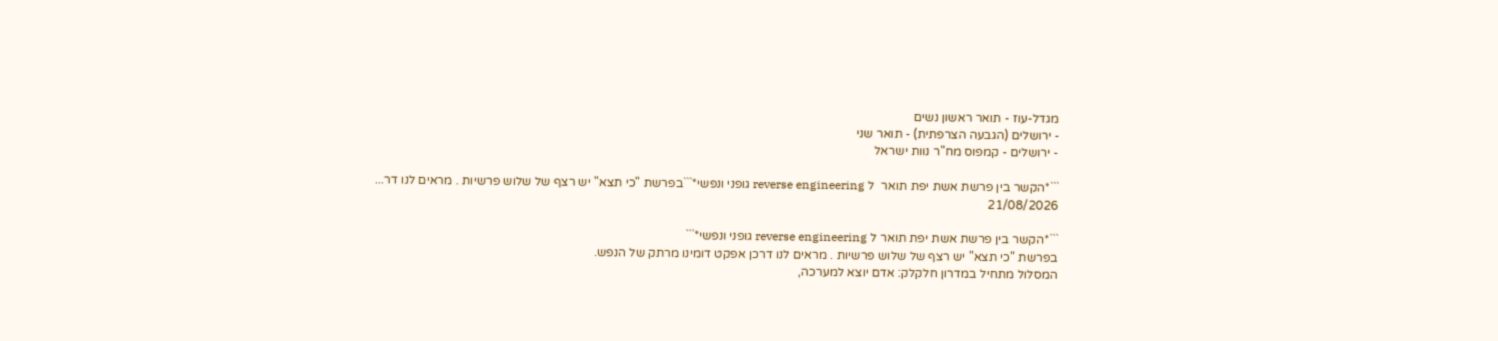מגדל-עוז - תואר ראשון נשים
- ירושלים (הגבעה הצרפתית) - תואר שני
- ירושלים - קמפוס מח"ר נוות ישראל

```*הקשר בין פרשת אשת יפת תואר  ל reverse engineering גופני ונפשי*```בפרשת "כי תצא" יש רצף של שלוש פרשיות . מראים לנו דר...
21/08/2026

```*הקשר בין פרשת אשת יפת תואר ל reverse engineering גופני ונפשי*```
בפרשת "כי תצא" יש רצף של שלוש פרשיות . מראים לנו דרכן אפקט דומינו מרתק של הנפש.
המסלול מתחיל במדרון חלקלק: אדם יוצא למערכה,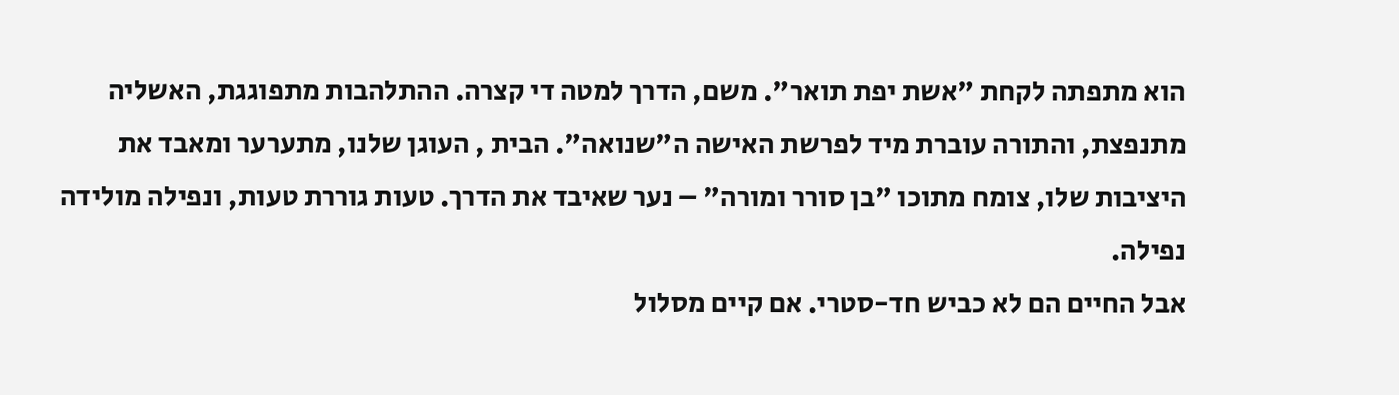הוא מתפתה לקחת "אשת יפת תואר". משם, הדרך למטה די קצרה. ההתלהבות מתפוגגת, האשליה מתנפצת, והתורה עוברת מיד לפרשת האישה ה"שנואה". הבית , העוגן שלנו, מתערער ומאבד את היציבות שלו, צומח מתוכו "בן סורר ומורה" – נער שאיבד את הדרך. טעות גוררת טעות, ונפילה מולידה נפילה.
אבל החיים הם לא כביש חד-סטרי. אם קיים מסלול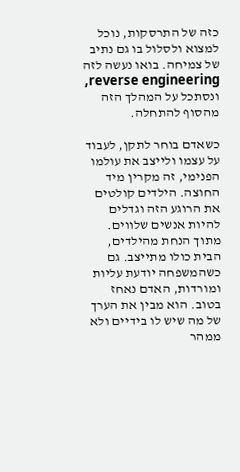כזה של התרסקות, נוכל למצוא ולסלול בו גם נתיב של צמיחה. בואו נעשה לזה reverse engineering, ונסתכל על המהלך הזה מהסוף להתחלה.

כשאדם בוחר לתקן, לעבוד על עצמו ולייצב את עולמו הפנימי, זה מקרין מיד החוצה. הילדים קולטים את הרוגע הזה וגדלים להיות אנשים שלווים. מתוך הנחת מהילדים, הבית כולו מתייצב. גם כשהמשפחה יודעת עליות ומורדות, האדם נאחז בטוב. הוא מבין את הערך של מה שיש לו בידיים ולא ממהר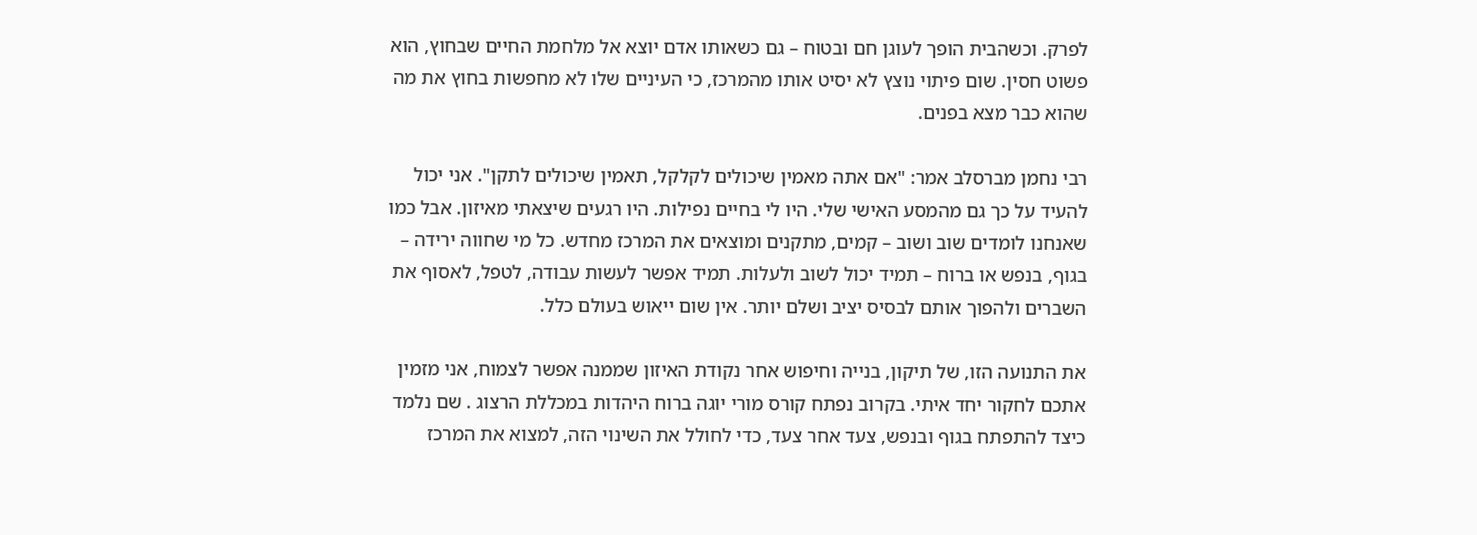לפרק. וכשהבית הופך לעוגן חם ובטוח – גם כשאותו אדם יוצא אל מלחמת החיים שבחוץ, הוא פשוט חסין. שום פיתוי נוצץ לא יסיט אותו מהמרכז, כי העיניים שלו לא מחפשות בחוץ את מה שהוא כבר מצא בפנים.

רבי נחמן מברסלב אמר: "אם אתה מאמין שיכולים לקלקל, תאמין שיכולים לתקן". אני יכול להעיד על כך גם מהמסע האישי שלי. היו לי בחיים נפילות. היו רגעים שיצאתי מאיזון. אבל כמו שאנחנו לומדים שוב ושוב – קמים, מתקנים ומוצאים את המרכז מחדש. כל מי שחווה ירידה – בגוף, בנפש או ברוח – תמיד יכול לשוב ולעלות. תמיד אפשר לעשות עבודה, לטפל, לאסוף את השברים ולהפוך אותם לבסיס יציב ושלם יותר. אין שום ייאוש בעולם כלל.

את התנועה הזו, של תיקון, בנייה וחיפוש אחר נקודת האיזון שממנה אפשר לצמוח, אני מזמין אתכם לחקור יחד איתי. בקרוב נפתח קורס מורי יוגה ברוח היהדות במכללת הרצוג . שם נלמד כיצד להתפתח בגוף ובנפש, צעד אחר צעד, כדי לחולל את השינוי הזה, למצוא את המרכז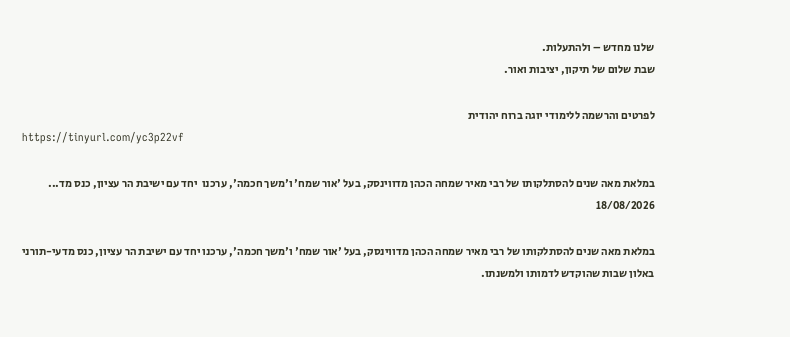שלנו מחדש – ולהתעלות.
שבת שלום של תיקון, יציבות ואור.

לפרטים והרשמה ללימודי יוגה ברוח יהודית
https://tinyurl.com/yc3p22vf

במלאת מאה שנים להסתלקותו של רבי מאיר שמחה הכהן מדווינסק, בעל 'אור שמח' ו'משך חכמה', ערכנו  יחד עם ישיבת הר עציון, כנס מד...
18/08/2026

במלאת מאה שנים להסתלקותו של רבי מאיר שמחה הכהן מדווינסק, בעל 'אור שמח' ו'משך חכמה', ערכנו יחד עם ישיבת הר עציון, כנס מדעי-תורני באלון שבות שהוקדש לדמותו ולמשנתו.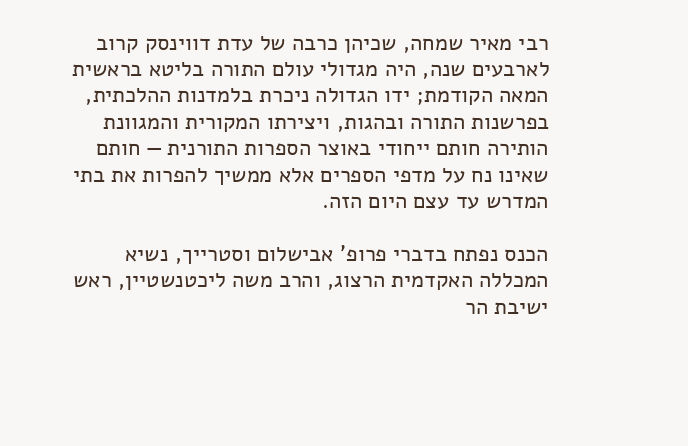רבי מאיר שמחה, שכיהן כרבה של עדת דווינסק קרוב לארבעים שנה, היה מגדולי עולם התורה בליטא בראשית המאה הקודמת; ידו הגדולה ניכרת בלמדנות ההלכתית, בפרשנות התורה ובהגות, ויצירתו המקורית והמגוונת הותירה חותם ייחודי באוצר הספרות התורנית — חותם שאינו נח על מדפי הספרים אלא ממשיך להפרות את בתי המדרש עד עצם היום הזה.

הכנס נפתח בדברי פרופ' אבישלום וסטרייך, נשיא המכללה האקדמית הרצוג, והרב משה ליכטנשטיין, ראש ישיבת הר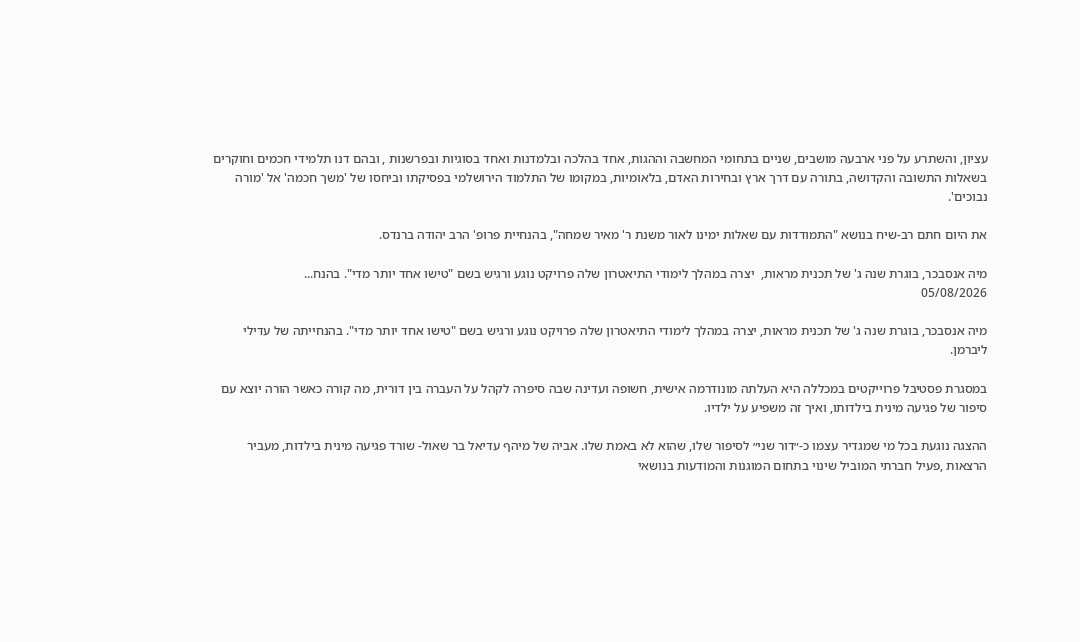עציון, והשתרע על פני ארבעה מושבים, שניים בתחומי המחשבה וההגות, אחד בהלכה ובלמדנות ואחד בסוגיות ובפרשנות , ובהם דנו תלמידי חכמים וחוקרים בשאלות התשובה והקדושה, בתורה עם דרך ארץ ובחירות האדם, בלאומיות, במקומו של התלמוד הירושלמי בפסיקתו וביחסו של 'משך חכמה' אל 'מורה נבוכים'.

את היום חתם רב-שיח בנושא "התמודדות עם שאלות ימינו לאור משנת ר' מאיר שמחה", בהנחיית פרופ' הרב יהודה ברנדס.

מיה אנסבכר, בוגרת שנה ג' של תכנית מראות,  יצרה במהלך לימודי התיאטרון שלה פרויקט נוגע ורגיש בשם "טישו אחד יותר מדי". בהנח...
05/08/2026

מיה אנסבכר, בוגרת שנה ג' של תכנית מראות, יצרה במהלך לימודי התיאטרון שלה פרויקט נוגע ורגיש בשם "טישו אחד יותר מדי". בהנחייתה של עדילי ליברמן.

במסגרת פסטיבל פרוייקטים במכללה היא העלתה מונודרמה אישית, חשופה ועדינה שבה סיפרה לקהל על העברה בין דורית, מה קורה כאשר הורה יוצא עם סיפור של פגיעה מינית בילדותו, ואיך זה משפיע על ילדיו.

ההצגה נוגעת בכל מי שמגדיר עצמו כ-״דור שני״ לסיפור שלו, שהוא לא באמת שלו. אביה של מיהף עדיאל בר שאול- שורד פגיעה מינית בילדות, מעביר הרצאות ,פעיל חברתי המוביל שינוי בתחום המוגנות והמודעות בנושאי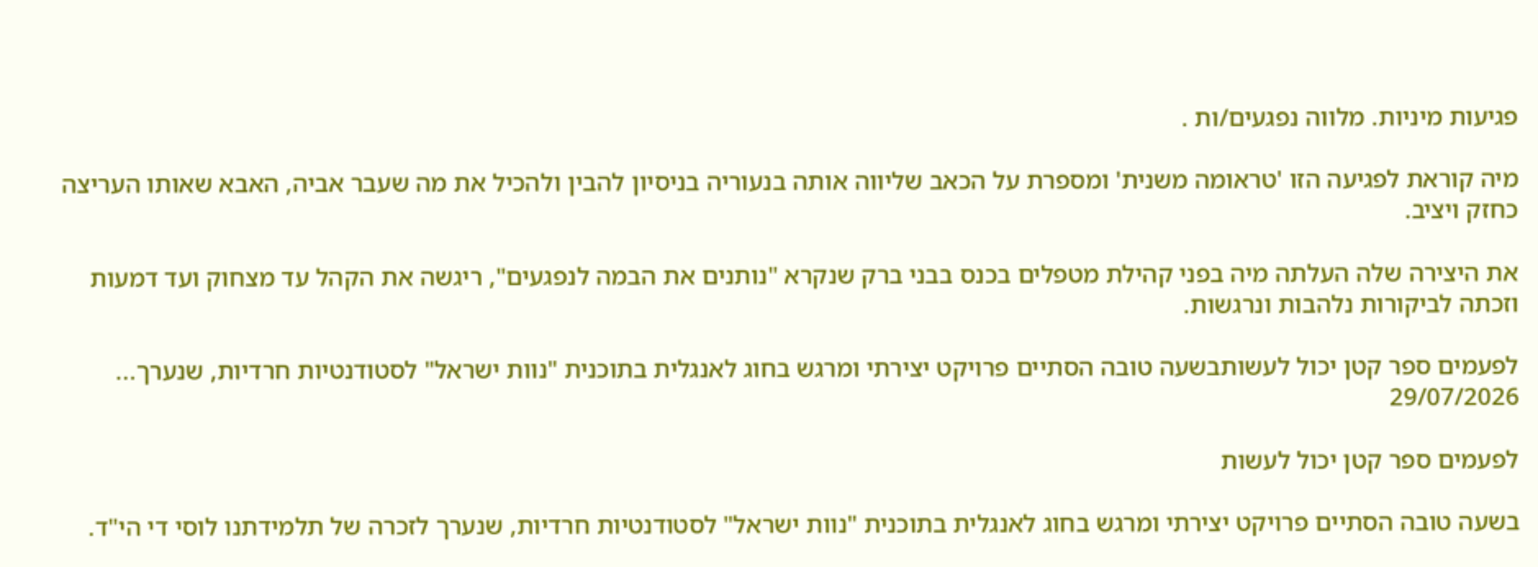פגיעות מיניות. מלווה נפגעים/ות .

מיה קוראת לפגיעה הזו 'טראומה משנית' ומספרת על הכאב שליווה אותה בנעוריה בניסיון להבין ולהכיל את מה שעבר אביה, האבא שאותו העריצה כחזק ויציב.

את היצירה שלה העלתה מיה בפני קהילת מטפלים בכנס בבני ברק שנקרא "נותנים את הבמה לנפגעים", ריגשה את הקהל עד מצחוק ועד דמעות וזכתה לביקורות נלהבות ונרגשות.

לפעמים ספר קטן יכול לעשותבשעה טובה הסתיים פרויקט יצירתי ומרגש בחוג לאנגלית בתוכנית "נוות ישראל" לסטודנטיות חרדיות, שנערך...
29/07/2026

לפעמים ספר קטן יכול לעשות

בשעה טובה הסתיים פרויקט יצירתי ומרגש בחוג לאנגלית בתוכנית "נוות ישראל" לסטודנטיות חרדיות, שנערך לזכרה של תלמידתנו לוסי די הי"ד.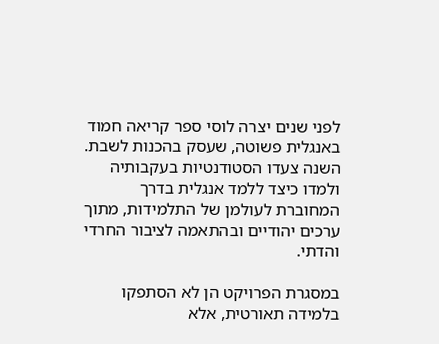לפני שנים יצרה לוסי ספר קריאה חמוד באנגלית פשוטה, שעסק בהכנות לשבת. השנה צעדו הסטודנטיות בעקבותיה ולמדו כיצד ללמד אנגלית בדרך המחוברת לעולמן של התלמידות, מתוך ערכים יהודיים ובהתאמה לציבור החרדי והדתי.

במסגרת הפרויקט הן לא הסתפקו בלמידה תאורטית, אלא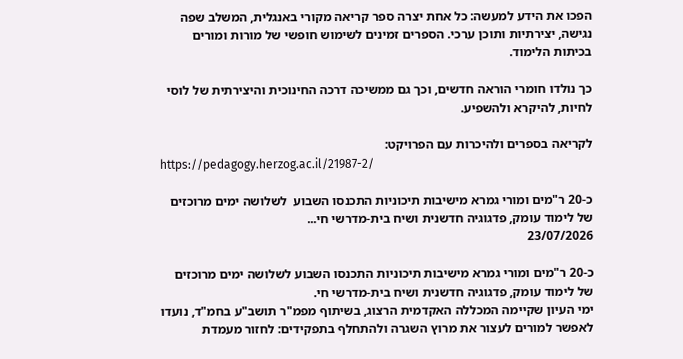הפכו את הידע למעשה: כל אחת יצרה ספר קריאה מקורי באנגלית, המשלב שפה נגישה, יצירתיות ותוכן ערכי. הספרים זמינים לשימוש חופשי של מורות ומורים בכיתות הלימוד.

כך נולדו חומרי הוראה חדשים, וכך גם ממשיכה דרכה החינוכית והיצירתית של לוסי לחיות, להיקרא ולהשפיע.

לקריאה בספרים ולהיכרות עם הפרויקט:
https://pedagogy.herzog.ac.il/21987-2/

כ-20 ר"מים ומורי גמרא מישיבות תיכוניות התכנסו השבוע  לשלושה ימים מרוכזים של לימוד עומק, פדגוגיה חדשנית ושיח בית-מדרשי חי...
23/07/2026

כ-20 ר"מים ומורי גמרא מישיבות תיכוניות התכנסו השבוע לשלושה ימים מרוכזים של לימוד עומק, פדגוגיה חדשנית ושיח בית-מדרשי חי.
ימי העיון שקיימה המכללה האקדמית הרצוג, בשיתוף מפמ"ר תושב"ע בחמ"ד, נועדו לאפשר למורים לעצור את מרוץ השגרה ולהתחלף בתפקידים: לחזור מעמדת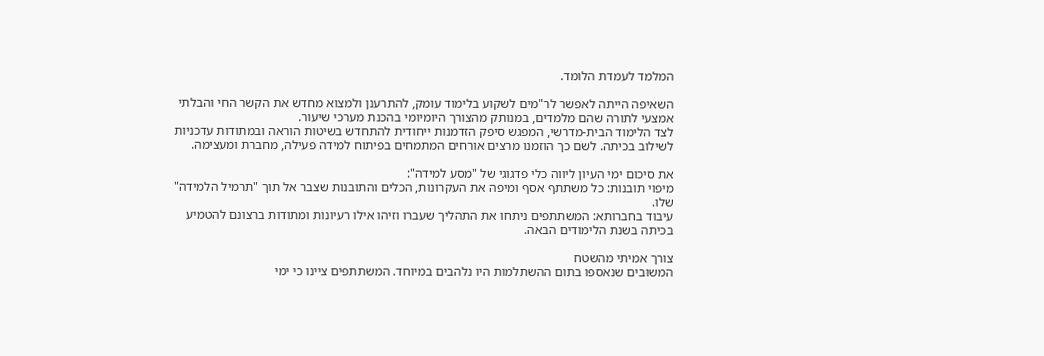המלמד לעמדת הלומד.

השאיפה הייתה לאפשר לר"מים לשקוע בלימוד עומק, להתרענן ולמצוא מחדש את הקשר החי והבלתי אמצעי לתורה שהם מלמדים, במנותק מהצורך היומיומי בהכנת מערכי שיעור.
לצד הלימוד הבית-מדרשי, המפגש סיפק הזדמנות ייחודית להתחדש בשיטות הוראה ובמתודות עדכניות לשילוב בכיתה. לשם כך הוזמנו מרצים אורחים המתמחים בפיתוח למידה פעילה, מחברת ומעצימה.

את סיכום ימי העיון ליווה כלי פדגוגי של "מסע למידה":
מיפוי תובנות: כל משתתף אסף ומיפה את העקרונות, הכלים והתובנות שצבר אל תוך "תרמיל הלמידה" שלו.
עיבוד בחברותא: המשתתפים ניתחו את התהליך שעברו וזיהו אילו רעיונות ומתודות ברצונם להטמיע בכיתה בשנת הלימודים הבאה.

צורך אמיתי מהשטח
המשובים שנאספו בתום ההשתלמות היו נלהבים במיוחד. המשתתפים ציינו כי ימי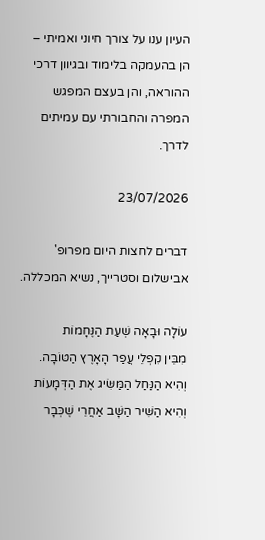העיון ענו על צורך חיוני ואמיתי – הן בהעמקה בלימוד ובגיוון דרכי ההוראה, והן בעצם המפגש המפרה והחבורתי עם עמיתים לדרך.

23/07/2026

דברים לחצות היום מפרופ' אבישלום וסטרייך, נשיא המכללה.

עוֹלָה וּבָאָה שְׁעַת הַנֶּחָמוֹת
מִבֵּין קִפְלֵי עֲפַר הָאָרֶץ הַטּוֹבָה.
וְהִיא הַנַּחַל הַמַּשִּׂיג אֶת הַדְּמָעוֹת
וְהִיא הַשִּׁיר הַשָּׁב אַחֲרֵי שֶׁכְּבָר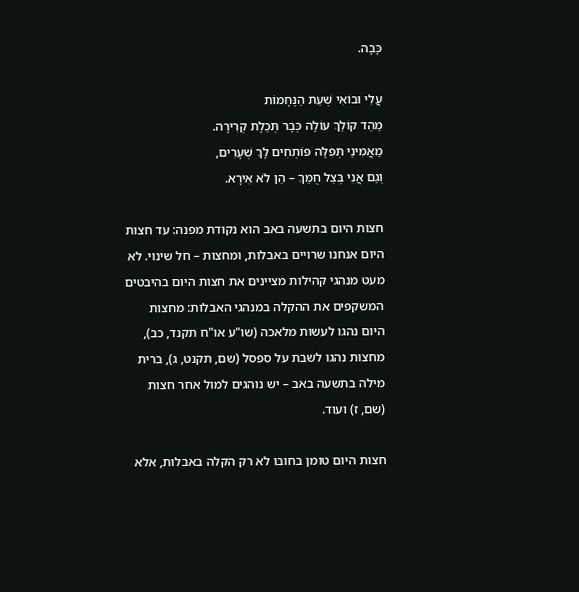כָּבָה.

עֲלִי וּבוֹאִי שְׁעַת הַנֶּחָמוֹת
מֵהֵד קוֹלֵךְ עוֹלָה כְּבָר תְּכֵלֶת קְרִירָה.
מַאֲמִינֵי תְּפִלָּה פּוֹתְחִים לָךְ שְׁעָרִים,
וְגַם אֲנִי בְּצֵל חֻמֵּךְ – הֵן לֹא אִירָא.

חצות היום בתשעה באב הוא נקודת מפנה: עד חצות היום אנחנו שרויים באבלות, ומחצות – חל שינוי. לא מעט מנהגי קהילות מציינים את חצות היום בהיבטים המשקפים את ההקלה במנהגי האבלות: מחצות היום נהגו לעשות מלאכה (שו"ע או"ח תקנד, כב), מחצות נהגו לשבת על ספסל (שם, תקנט, ג), ברית מילה בתשעה באב – יש נוהגים למול אחר חצות (שם, ז) ועוד.

חצות היום טומן בחובו לא רק הקלה באבלות, אלא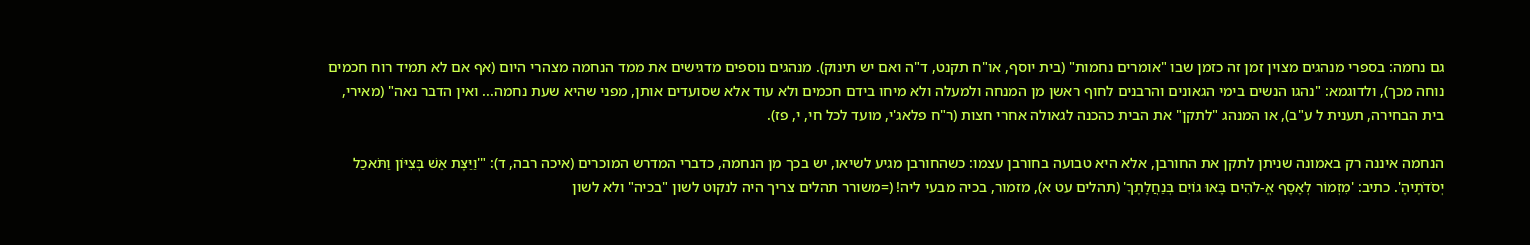גם נחמה: בספרי מנהגים מצוין זמן זה כזמן שבו "אומרים נחמות" (בית יוסף, או"ח תקנט, ד"ה ואם יש תינוק). מנהגים נוספים מדגישים את ממד הנחמה מצהרי היום (אף אם לא תמיד רוח חכמים נוחה מכך), ולדוגמא: "נהגו הנשים בימי הגאונים והרבנים לחוף ראשן מן המנחה ולמעלה ולא מיחו בידם חכמים ולא עוד אלא שסועדים אותן, מפני שהיא שעת נחמה... ואין הדבר נאה" (מאירי, בית הבחירה, תענית ל ע"ב), או המנהג "לתקן" את הבית כהכנה לגאולה אחרי חצות (ר"ח פלאג'י, מועד לכל חי, י, פז).

הנחמה איננה רק באמונה שניתן לתקן את החורבן, אלא היא טבועה בחורבן עצמו: כשהחורבן מגיע לשיאו, יש בכך מן הנחמה, כדברי המדרש המוכרים (איכה רבה, ד): "'וַיַּצֶּת אֵשׁ בְּצִיּוֹן וַתֹּאכַל יְסֹדֹתֶיהָ'. כתיב: 'מִזְמוֹר לְאָסָף אֱ-לֹהִים בָּאוּ גוֹיִם בְּנַחֲלָתֶךָ' (תהלים עט א), מזמור, בכיה מבעי ליה! (=משורר תהלים צריך היה לנקוט לשון "בכיה" ולא לשון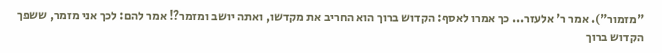"מזמור"). אמר ר' אלעזר... כך אמרו לאסף: הקדוש ברוך הוא החריב את מקדשו, ואתה יושב ומזמר?! אמר להם: לכך אני מזמר, ששפך הקדוש ברוך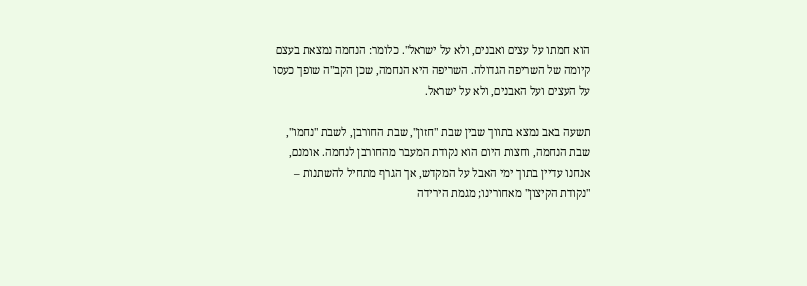הוא חמתו על עצים ואבנים, ולא על ישראל". כלומר: הנחמה נמצאת בעצם קיומה של השריפה הגדולה. השריפה היא הנחמה, שכן הקב"ה שופך כעסו על העצים ועל האבנים, ולא על ישראל.

תשעה באב נמצא בתווך שבין שבת "חזון", שבת החורבן, לשבת "נחמו", שבת הנחמה, וחצות היום הוא נקודת המעבר מהחורבן לנחמה. אומנם, אנחנו עדיין בתוך ימי האבל על המקדש, אך הגרף מתחיל להשתנות – "נקודת הקיצון" מאחורינו; מגמת הירידה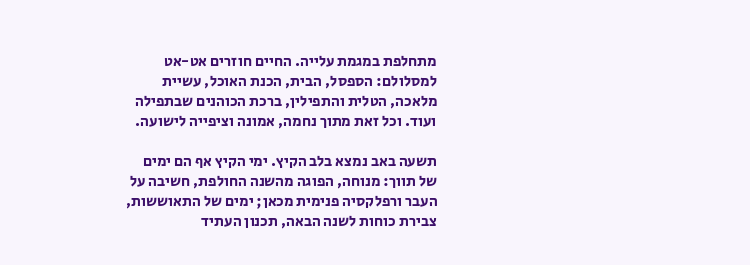מתחלפת במגמת עלייה. החיים חוזרים אט-אט למסלולם: הספסל, הבית, הכנת האוכל, עשיית מלאכה, הטלית והתפילין, ברכת הכוהנים שבתפילה ועוד. וכל זאת מתוך נחמה, אמונה וציפייה לישועה.

תשעה באב נמצא בלב הקיץ. ימי הקיץ אף הם ימים של תווך: מנוחה, הפוגה מהשנה החולפת, חשיבה על העבר ורפלקסיה פנימית מכאן; ימים של התאוששות, צבירת כוחות לשנה הבאה, תכנון העתיד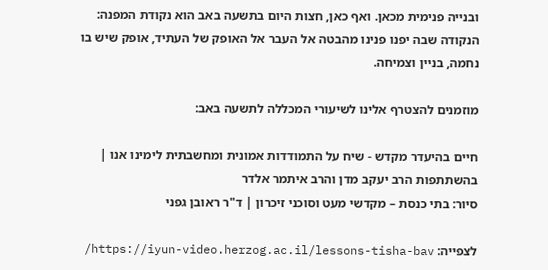ובנייה פנימית מכאן. ואף כאן, חצות היום בתשעה באב הוא נקודת המפנה: הנקודה שבה יפנו פנינו מהבטה אל העבר אל האופק של העתיד, אופק שיש בו נחמה, בניין וצמיחה.

מוזמנים להצטרף אלינו לשיעורי המכללה לתשעה באב:

חיים בהיעדר מקדש - שיח על התמודדות אמונית ומחשבתית לימינו אנו | בהשתתפות הרב יעקב מדן והרב איתמר אלדר
סיור: בתי כנסת – מקדשי מעט וסוכני זיכרון | ד"ר ראובן גפני

לצפייה: https://iyun-video.herzog.ac.il/lessons-tisha-bav/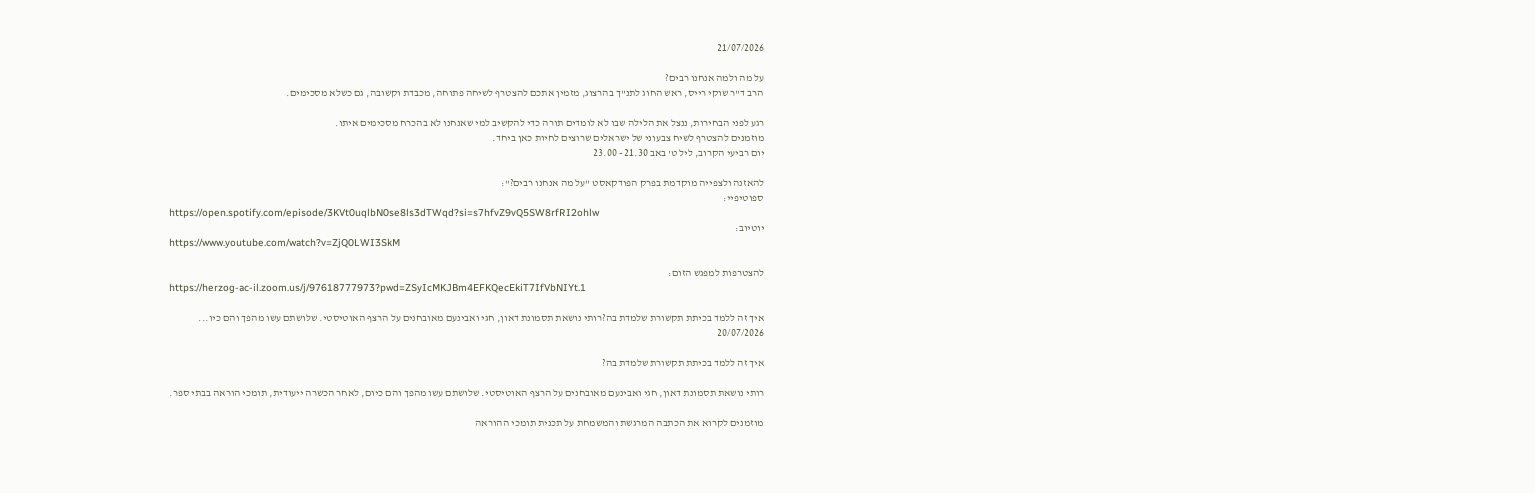21/07/2026

על מה ולמה אנחנו רבים?
הרב ד"ר שוקי רייס, ראש החוג לתנ"ך בהרצוג, מזמין אתכם להצטרף לשיחה פתוחה, מכבדת וקשובה, גם כשלא מסכימים.

רגע לפני הבחירות, ננצל את הלילה שבו לא לומדים תורה כדי להקשיב למי שאנחנו לא בהכרח מסכימים איתו.
מוזמנים להצטרף לשיח צבעוני של ישראלים שרוצים לחיות כאן ביחד.
יום רביעי הקרוב, ליל ט' באב 21.30 - 23.00

להאזנה ולצפייה מוקדמת בפרק הפודקאסט "על מה אנחנו רבים?":
ספוטיפיי:
https://open.spotify.com/episode/3KVt0uqlbN0se8ls3dTWqd?si=s7hfvZ9vQ5SW8rfRI2ohlw
יוטיוב:
https://www.youtube.com/watch?v=ZjQ0LWI3SkM

להצטרפות למפגש הזום:
https://herzog-ac-il.zoom.us/j/97618777973?pwd=ZSyIcMKJBm4EFKQecEkiT7IfVbNIYt.1

איך זה ללמד בכיתת תקשורת שלמדת בה?רותי נושאת תסמונת דאון, חגי ואבינעם מאובחנים על הרצף האוטיסטי. שלושתם עשו מהפך והם כיו...
20/07/2026

איך זה ללמד בכיתת תקשורת שלמדת בה?

רותי נושאת תסמונת דאון, חגי ואבינעם מאובחנים על הרצף האוטיסטי. שלושתם עשו מהפך והם כיום, לאחר הכשרה ייעודית, תומכי הוראה בבתי ספר.

מוזמנים לקרוא את הכתבה המרגשת והמשמחת על תכנית תומכי ההוראה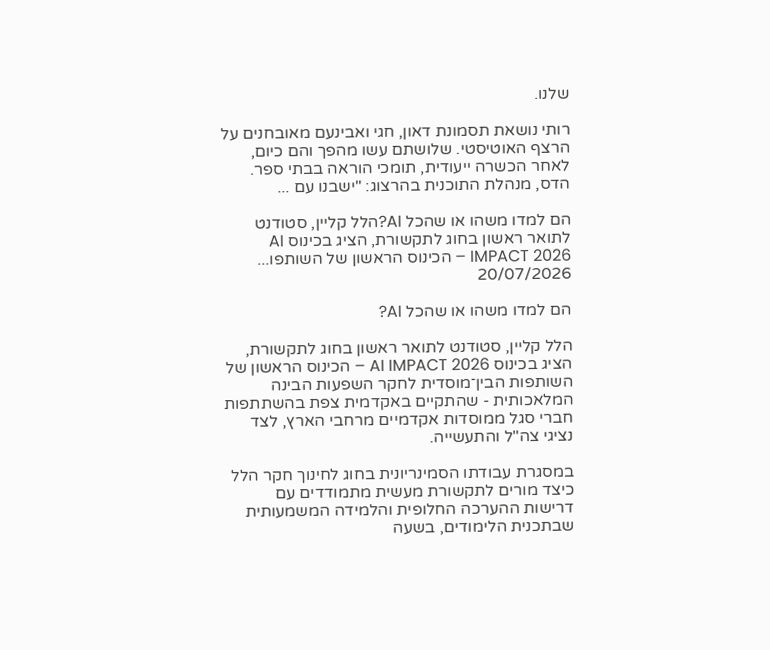שלנו.

רותי נושאת תסמונת דאון, חגי ואבינעם מאובחנים על הרצף האוטיסטי. שלושתם עשו מהפך והם כיום, לאחר הכשרה ייעודית, תומכי הוראה בבתי ספר. הדס, מנהלת התוכנית בהרצוג: "ישבנו עם ...

הם למדו משהו או שהכל AI?הלל קליין, סטודנט לתואר ראשון בחוג לתקשורת, הציג בכינוס AI IMPACT 2026 – הכינוס הראשון של השותפו...
20/07/2026

הם למדו משהו או שהכל AI?

הלל קליין, סטודנט לתואר ראשון בחוג לתקשורת, הציג בכינוס AI IMPACT 2026 – הכינוס הראשון של השותפות הבין־מוסדית לחקר השפעות הבינה המלאכותית - שהתקיים באקדמית צפת בהשתתפות חברי סגל ממוסדות אקדמיים מרחבי הארץ, לצד נציגי צה"ל והתעשייה.

במסגרת עבודתו הסמינריונית בחוג לחינוך חקר הלל כיצד מורים לתקשורת מעשית מתמודדים עם דרישות ההערכה החלופית והלמידה המשמעותית שבתכנית הלימודים, בשעה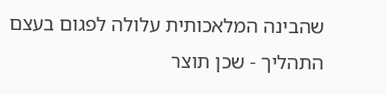שהבינה המלאכותית עלולה לפגום בעצם התהליך - שכן תוצר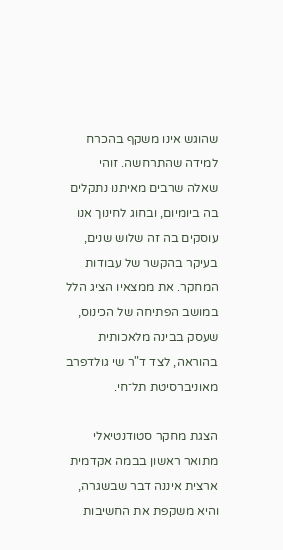שהוגש אינו משקף בהכרח למידה שהתרחשה. זוהי שאלה שרבים מאיתנו נתקלים בה ביומיום, ובחוג לחינוך אנו עוסקים בה זה שלוש שנים, בעיקר בהקשר של עבודות המחקר. את ממצאיו הציג הלל במושב הפתיחה של הכינוס, שעסק בבינה מלאכותית בהוראה, לצד ד"ר שי גולדפרב מאוניברסיטת תל־חי.

הצגת מחקר סטודנטיאלי מתואר ראשון בבמה אקדמית ארצית איננה דבר שבשגרה, והיא משקפת את החשיבות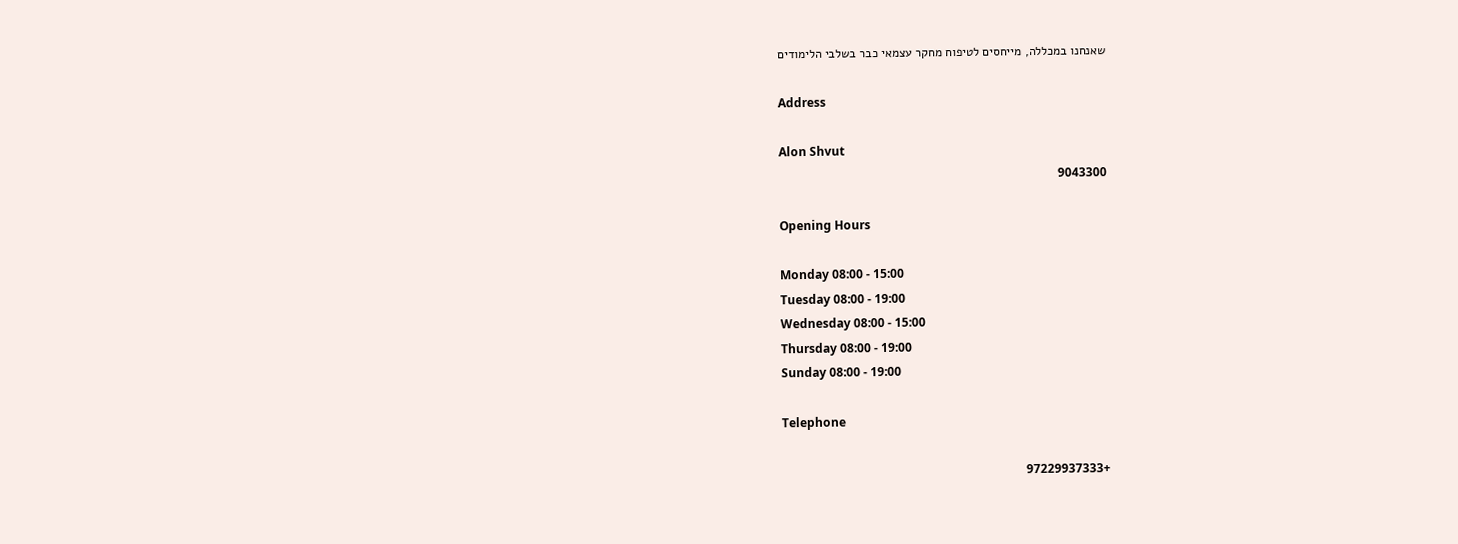שאנחנו במכללה, מייחסים לטיפוח מחקר עצמאי כבר בשלבי הלימודים

Address

Alon Shvut
9043300

Opening Hours

Monday 08:00 - 15:00
Tuesday 08:00 - 19:00
Wednesday 08:00 - 15:00
Thursday 08:00 - 19:00
Sunday 08:00 - 19:00

Telephone

+97229937333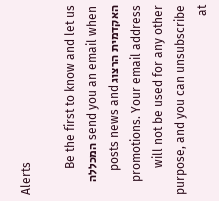Alerts

Be the first to know and let us send you an email when המכללה האקדמית הרצוג posts news and promotions. Your email address will not be used for any other purpose, and you can unsubscribe at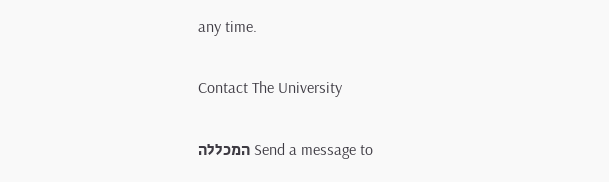any time.

Contact The University

Send a message to המכללה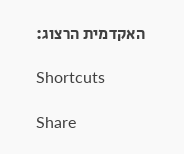האקדמית הרצוג:

Shortcuts

Share